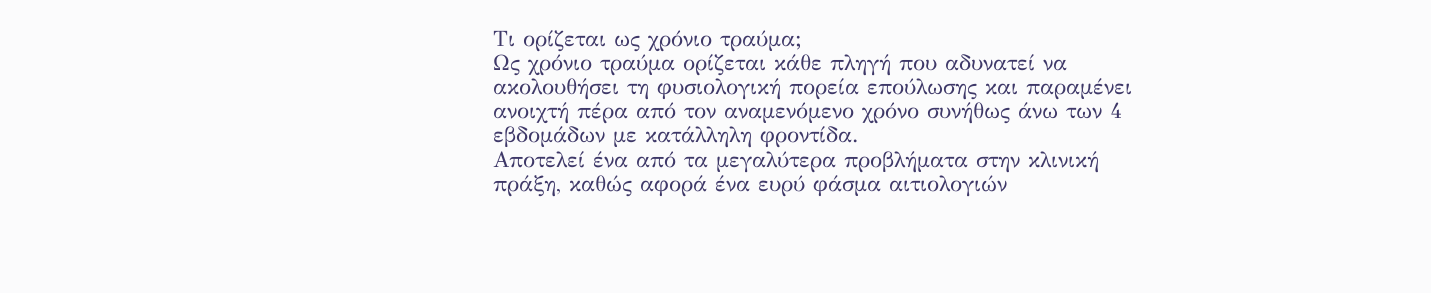Τι ορίζεται ως χρόνιο τραύμα;
Ως χρόνιο τραύμα ορίζεται κάθε πληγή που αδυνατεί να ακολουθήσει τη φυσιολογική πορεία επούλωσης και παραμένει ανοιχτή πέρα από τον αναμενόμενο χρόνο συνήθως άνω των 4 εβδομάδων με κατάλληλη φροντίδα.
Αποτελεί ένα από τα μεγαλύτερα προβλήματα στην κλινική πράξη, καθώς αφορά ένα ευρύ φάσμα αιτιολογιών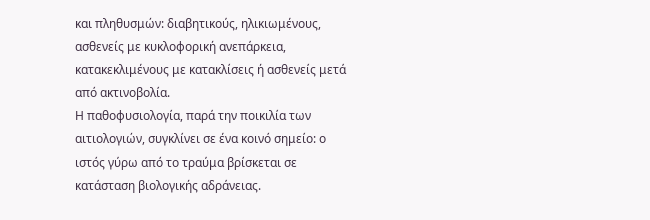και πληθυσμών: διαβητικούς, ηλικιωμένους, ασθενείς με κυκλοφορική ανεπάρκεια, κατακεκλιμένους με κατακλίσεις ή ασθενείς μετά από ακτινοβολία.
Η παθοφυσιολογία, παρά την ποικιλία των αιτιολογιών, συγκλίνει σε ένα κοινό σημείο: ο ιστός γύρω από το τραύμα βρίσκεται σε κατάσταση βιολογικής αδράνειας.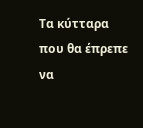Τα κύτταρα που θα έπρεπε να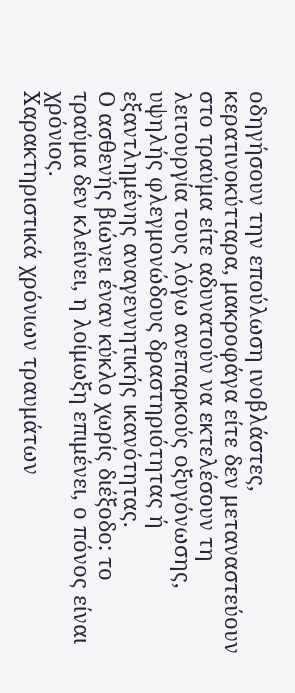οδηγήσουν την επούλωση ινοβλάστες, κερατινοκύτταρα, μακροφάγα είτε δεν μεταναστεύουν στο τραύμα είτε αδυνατούν να εκτελέσουν τη λειτουργία τους λόγω ανεπαρκούς οξυγόνωσης, υψηλής φλεγμονώδους δραστηριότητας ή εξαντλημένης αναγεννητικής ικανότητας.
Ο ασθενής βιώνει έναν κύκλο χωρίς διέξοδο: το τραύμα δεν κλείνει, η λοίμωξη επιμένει, ο πόνος είναι χρόνιος.
Χαρακτηριστικά χρόνιων τραυμάτων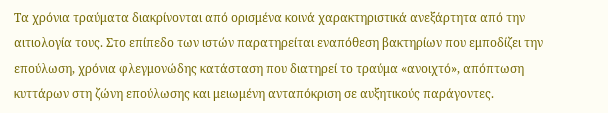Τα χρόνια τραύματα διακρίνονται από ορισμένα κοινά χαρακτηριστικά ανεξάρτητα από την αιτιολογία τους. Στο επίπεδο των ιστών παρατηρείται εναπόθεση βακτηρίων που εμποδίζει την επούλωση, χρόνια φλεγμονώδης κατάσταση που διατηρεί το τραύμα «ανοιχτό», απόπτωση κυττάρων στη ζώνη επούλωσης και μειωμένη ανταπόκριση σε αυξητικούς παράγοντες.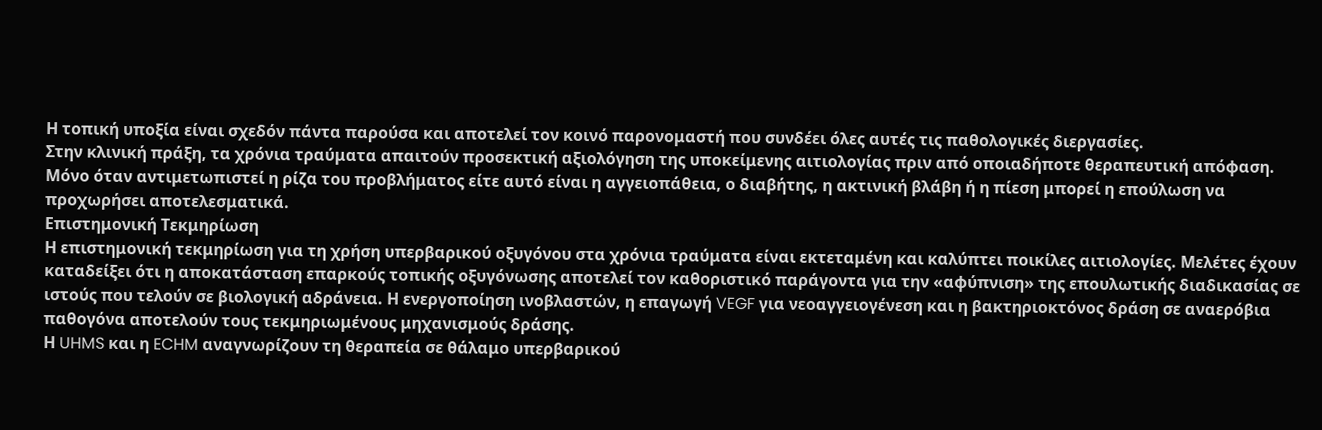Η τοπική υποξία είναι σχεδόν πάντα παρούσα και αποτελεί τον κοινό παρονομαστή που συνδέει όλες αυτές τις παθολογικές διεργασίες.
Στην κλινική πράξη, τα χρόνια τραύματα απαιτούν προσεκτική αξιολόγηση της υποκείμενης αιτιολογίας πριν από οποιαδήποτε θεραπευτική απόφαση. Μόνο όταν αντιμετωπιστεί η ρίζα του προβλήματος είτε αυτό είναι η αγγειοπάθεια, ο διαβήτης, η ακτινική βλάβη ή η πίεση μπορεί η επούλωση να προχωρήσει αποτελεσματικά.
Επιστημονική Τεκμηρίωση
Η επιστημονική τεκμηρίωση για τη χρήση υπερβαρικού οξυγόνου στα χρόνια τραύματα είναι εκτεταμένη και καλύπτει ποικίλες αιτιολογίες. Μελέτες έχουν καταδείξει ότι η αποκατάσταση επαρκούς τοπικής οξυγόνωσης αποτελεί τον καθοριστικό παράγοντα για την «αφύπνιση» της επουλωτικής διαδικασίας σε ιστούς που τελούν σε βιολογική αδράνεια. Η ενεργοποίηση ινοβλαστών, η επαγωγή VEGF για νεοαγγειογένεση και η βακτηριοκτόνος δράση σε αναερόβια παθογόνα αποτελούν τους τεκμηριωμένους μηχανισμούς δράσης.
Η UHMS και η ECHM αναγνωρίζουν τη θεραπεία σε θάλαμο υπερβαρικού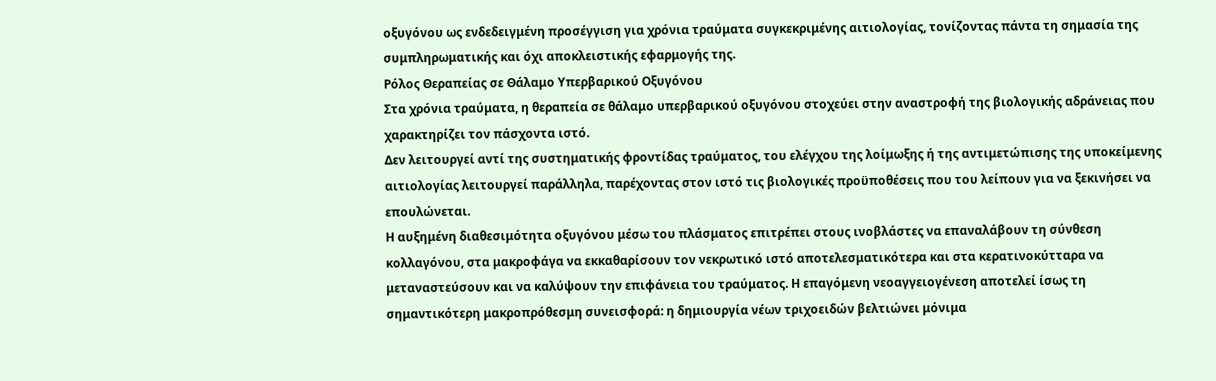οξυγόνου ως ενδεδειγμένη προσέγγιση για χρόνια τραύματα συγκεκριμένης αιτιολογίας, τονίζοντας πάντα τη σημασία της συμπληρωματικής και όχι αποκλειστικής εφαρμογής της.
Ρόλος Θεραπείας σε Θάλαμο Υπερβαρικού Οξυγόνου
Στα χρόνια τραύματα, η θεραπεία σε θάλαμο υπερβαρικού οξυγόνου στοχεύει στην αναστροφή της βιολογικής αδράνειας που χαρακτηρίζει τον πάσχοντα ιστό.
Δεν λειτουργεί αντί της συστηματικής φροντίδας τραύματος, του ελέγχου της λοίμωξης ή της αντιμετώπισης της υποκείμενης αιτιολογίας λειτουργεί παράλληλα, παρέχοντας στον ιστό τις βιολογικές προϋποθέσεις που του λείπουν για να ξεκινήσει να επουλώνεται.
Η αυξημένη διαθεσιμότητα οξυγόνου μέσω του πλάσματος επιτρέπει στους ινοβλάστες να επαναλάβουν τη σύνθεση κολλαγόνου, στα μακροφάγα να εκκαθαρίσουν τον νεκρωτικό ιστό αποτελεσματικότερα και στα κερατινοκύτταρα να μεταναστεύσουν και να καλύψουν την επιφάνεια του τραύματος. Η επαγόμενη νεοαγγειογένεση αποτελεί ίσως τη σημαντικότερη μακροπρόθεσμη συνεισφορά: η δημιουργία νέων τριχοειδών βελτιώνει μόνιμα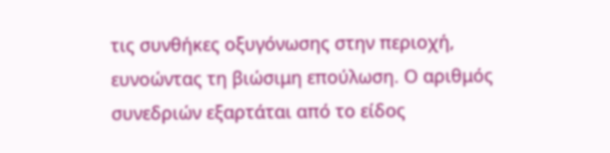τις συνθήκες οξυγόνωσης στην περιοχή, ευνοώντας τη βιώσιμη επούλωση. Ο αριθμός συνεδριών εξαρτάται από το είδος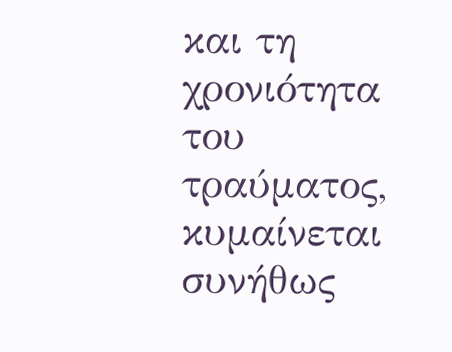και τη χρονιότητα του τραύματος, κυμαίνεται συνήθως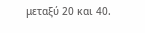μεταξύ 20 και 40.